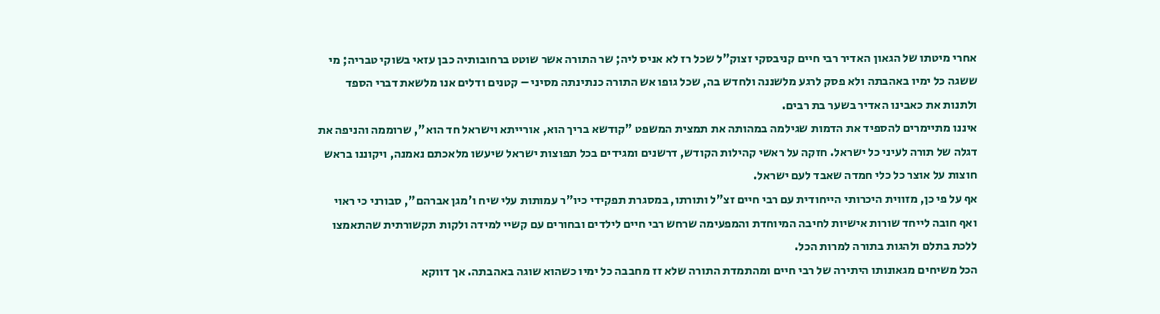אחרי מיטתו של הגאון האדיר רבי חיים קניבסקי זצוק"ל שכל רז לא אניס ליה; שר התורה אשר שוטט ברחובותיה כבן עזאי בשוקי טבריה; מי ששגה כל ימיו באהבתה ולא פסק לרגע מלשננה ולחדש בה, שכל גופו אש התורה כנתינתה מסיני – קטנים ודלים אנו מלשאת דברי הספד ולתנות את כאבינו האדיר בשער בת רבים.
איננו מתיימרים להספיד את הדמות שגילמה במהותה את תמצית המשפט "קודשא בריך הוא, אורייתא וישראל חד הוא", שרוממה והניפה את דגלה של תורה לעיני כל ישראל. חזקה על ראשי קהילות הקודש, דרשנים ומגידים בכל תפוצות ישראל שיעשו מלאכתם נאמנה, ויקוננו בראש חוצות על אוצר כל כלי חמדה שאבד לעם ישראל.
אף על פי כן, מזווית היכרותי הייחודית עם רבי חיים זצ"ל ותורתו, במסגרת תפקידי כיו"ר עמותות עלי שיח ו'מגן אברהם", סבורני כי ראוי ואף חובה לייחד שורות אישיות לחיבה המיוחדת והמפעימה שרחש רבי חיים לילדים ובחורים עם קשיי למידה ולקות תקשורתית שהתאמצו ללכת בתלם ולהגות בתורה למרות הכל.
הכל משיחים מגאונותו היתירה של רבי חיים ומהתמדת התורה שלא זז מחבבה כל ימיו כשהוא שוגה באהבתה. אך דווקא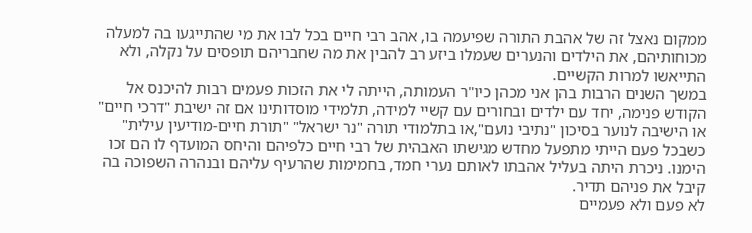ממקום נאצל זה של אהבת התורה שפיעמה בו, אהב רבי חיים בכל לבו את מי שהתייגעו בה למעלה מכוחותיהם, את הילדים והנערים שעמלו ביזע רב להבין את מה שחבריהם תופסים על נקלה, ולא התייאשו למרות הקשיים.
במשך השנים הרבות בהן אני מכהן כיו"ר העמותה, הייתה לי את הזכות פעמים רבות להיכנס אל הקודש פנימה, יחד עם ילדים ובחורים עם קשיי למידה, תלמידי מוסדותינו אם זה ישיבת "דרכי חיים" או הישיבה לנוער בסיכון "נתיבי נועם",או בתלמודי תורה "נר ישראל" "תורת חיים-מודיעין עילית" כשבכל פעם הייתי מתפעל מחדש מגישתו האבהית של רבי חיים כלפיהם והיחס המועדף לו הם זכו הימנו. ניכרת היתה בעליל אהבתו לאותם נערי חמד, בחמימות שהרעיף עליהם ובנהרה השפוכה בה קיבל את פניהם תדיר.
לא פעם ולא פעמיים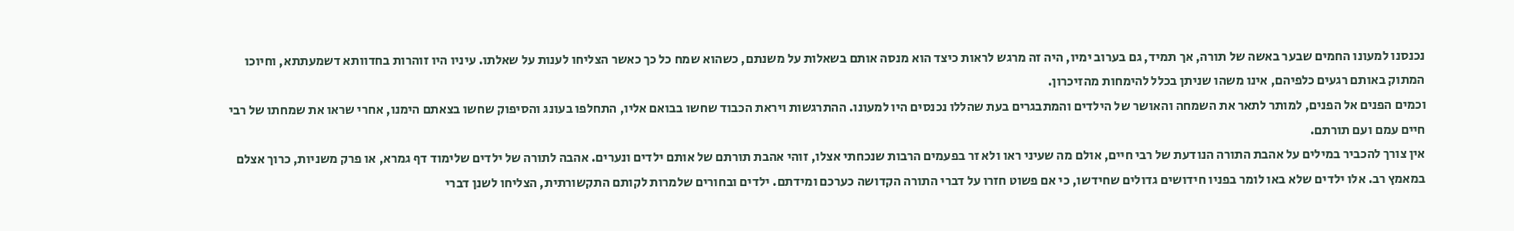נכנסנו למעונו החמים שבער באשה של תורה, אך תמיד, גם בערוב ימיו, היה זה מרגש לראות כיצד הוא מנסה אותם בשאלות על משנתם, כשהוא שמח כל כך כאשר הצליחו לענות על שאלתו. עיניו היו זוהרות בחדוותא דשמעתתא, וחיוכו המתוק באותם רגעים כלפיהם, אינו משהו שניתן בכלל להימחות מהזיכרון.
וכמים הפנים אל הפנים, למותר לתאר את השמחה והאושר של הילדים והמתבגרים בעת שהללו נכנסים היו למעונו. ההתרגשות ויראת הכבוד שחשו בבואם אליו, התחלפו בעונג והסיפוק שחשו בצאתם הימנו, אחרי שראו את שמחתו של רבי חיים עמם ועם תורתם.
אין צורך להכביר במילים על אהבת התורה הנודעת של רבי חיים, אולם מה שעיני ראו ולא זר בפעמים הרבות שנכחתי אצלו, זוהי אהבת תורתם של אותם ילדים ונערים. אהבה לתורה של ילדים שלימוד דף גמרא, או פרק משניות, כרוך אצלם במאמץ רב. אלו ילדים שלא באו לומר בפניו חידושים גדולים שחידשו, כי אם פשוט חזרו על דברי התורה הקדושה כערכם ומידתם. ילדים ובחורים שלמרות לקותם התקשורתית, הצליחו לשנן דברי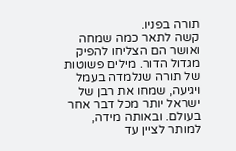תורה בפניו.
קשה לתאר כמה שמחה ואושר הם הצליחו להפיק מגדול הדור. מילים פשוטות של תורה שנלמדה בעמל ויגיעה, שמחו את רבן של ישראל יותר מכל דבר אחר בעולם. ובאותה מידה, למותר לציין עד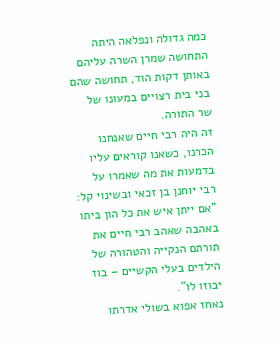כמה גדולה ונפלאה היתה התחושה שמרן השרה עליהם באותן דקות הוד, תחושה שהם בני בית רצויים במעונו של שר התורה.
זה היה רבי חיים שאנחנו הכרנו, כשאנו קוראים עליו בדמעות את מה שאמרו על רבי יוחנן בן זכאי ובשינוי קל: "אם ייתן איש את כל הון ביתו באהבה שאהב רבי חיים את תורתם הנקייה והטהורה של הילדים בעלי הקשיים – בוז יבוזו לו".
נאחז אפוא בשולי אדרתו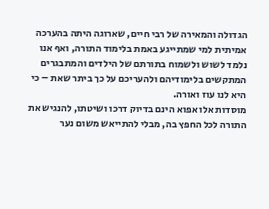הגדולה והמאירה של רבי חיים, שארוגה היתה בהערכה אמיתית למי שמתייגע באמת בלימוד התורה, ואף אנו נלמד לשוש ולשמוח בתורתם של הילדים והמתבגרים המתקשים בלימודיהם ולהעריכם על כך ביתר שאת – כי היא לנו עוז ואורה.
מוסדות אלו אפוא הינם בדיוק דרכו ושיטתו, להנגיש את התורה לכל החפץ בה, מבלי להתייאש משום נער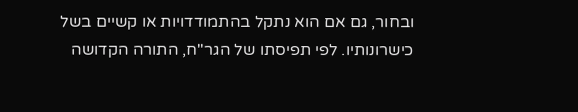ובחור, גם אם הוא נתקל בהתמודדויות או קשיים בשל כישרונותיו. לפי תפיסתו של הגר"ח, התורה הקדושה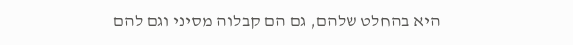היא בהחלט שלהם, גם הם קבלוה מסיני וגם להם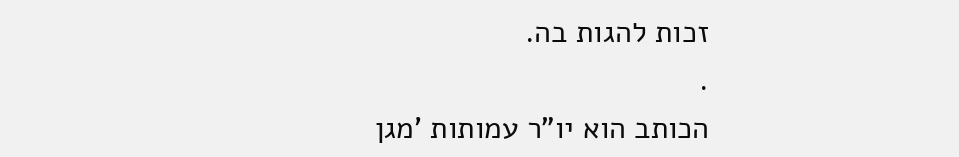זכות להגות בה.
.
הכותב הוא יו"ר עמותות 'מגן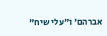אברהם' ו"עלי שיח"